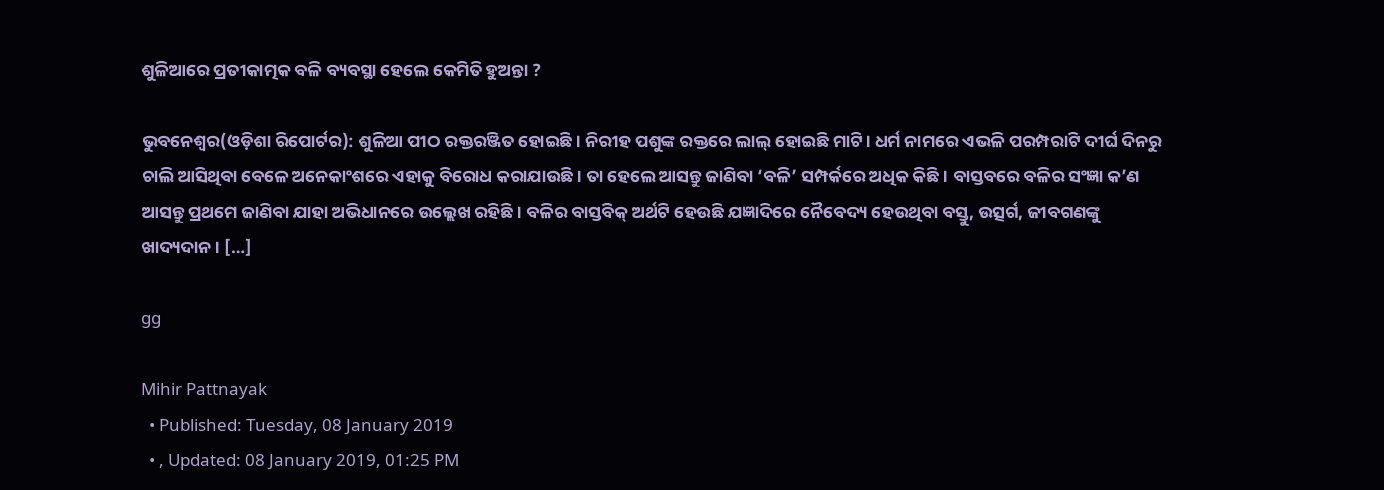ଶୁଳିଆରେ ପ୍ରତୀକାତ୍ମକ ବଳି ବ୍ୟବସ୍ଥା ହେଲେ କେମିତି ହୁଅନ୍ତା ?

ଭୁବନେଶ୍ୱର(ଓଡ଼ିଶା ରିପୋର୍ଟର): ଶୁଳିଆ ପୀଠ ରକ୍ତରଞ୍ଜିତ ହୋଇଛି। ନିରୀହ ପଶୁଙ୍କ ରକ୍ତରେ ଲାଲ୍‌ ହୋଇଛି ମାଟି। ଧର୍ମ ନାମରେ ଏଭଳି ପରମ୍ପରାଟି ଦୀର୍ଘ ଦିନରୁ ଚାଲି ଆସିଥିବା ବେଳେ ଅନେକାଂଶରେ ଏହାକୁ ବିରୋଧ କରାଯାଉଛି। ତା ହେଲେ ଆସନ୍ତୁ ଜାଣିବା ‘ବଳି’ ସମ୍ପର୍କରେ ଅଧିକ କିଛି। ବାସ୍ତବରେ ବଳିର ସଂଜ୍ଞା କ’ଣ ଆସନ୍ତୁ ପ୍ରଥମେ ଜାଣିବା ଯାହା ଅଭିଧାନରେ ଉଲ୍ଲେଖ ରହିଛି। ବଳିର ବାସ୍ତବିକ୍‌ ଅର୍ଥଟି ହେଉଛି ଯଜ୍ଞାଦିରେ ନୈବେଦ୍ୟ ହେଉଥିବା ବସ୍ତୁ, ଉତ୍ସର୍ଗ, ଜୀବଗଣଙ୍କୁ ଖାଦ୍ୟଦାନ। […]

gg

Mihir Pattnayak
  • Published: Tuesday, 08 January 2019
  • , Updated: 08 January 2019, 01:25 PM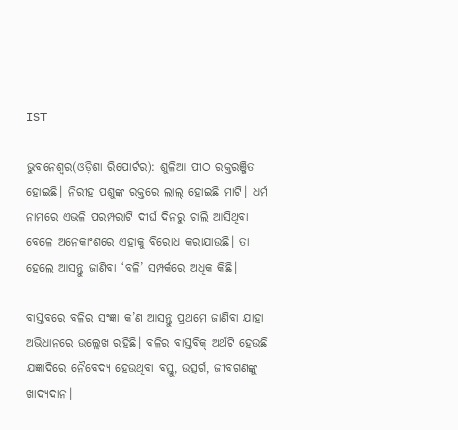IST

ଭୁବନେଶ୍ୱର(ଓଡ଼ିଶା ରିପୋର୍ଟର): ଶୁଳିଆ ପୀଠ ରକ୍ତରଞ୍ଜିତ ହୋଇଛି। ନିରୀହ ପଶୁଙ୍କ ରକ୍ତରେ ଲାଲ୍‌ ହୋଇଛି ମାଟି। ଧର୍ମ ନାମରେ ଏଭଳି ପରମ୍ପରାଟି ଦୀର୍ଘ ଦିନରୁ ଚାଲି ଆସିଥିବା ବେଳେ ଅନେକାଂଶରେ ଏହାକୁ ବିରୋଧ କରାଯାଉଛି। ତା ହେଲେ ଆସନ୍ତୁ ଜାଣିବା ‘ବଳି’ ସମ୍ପର୍କରେ ଅଧିକ କିଛି।

ବାସ୍ତବରେ ବଳିର ସଂଜ୍ଞା କ’ଣ ଆସନ୍ତୁ ପ୍ରଥମେ ଜାଣିବା ଯାହା ଅଭିଧାନରେ ଉଲ୍ଲେଖ ରହିଛି। ବଳିର ବାସ୍ତବିକ୍‌ ଅର୍ଥଟି ହେଉଛି ଯଜ୍ଞାଦିରେ ନୈବେଦ୍ୟ ହେଉଥିବା ବସ୍ତୁ, ଉତ୍ସର୍ଗ, ଜୀବଗଣଙ୍କୁ ଖାଦ୍ୟଦାନ।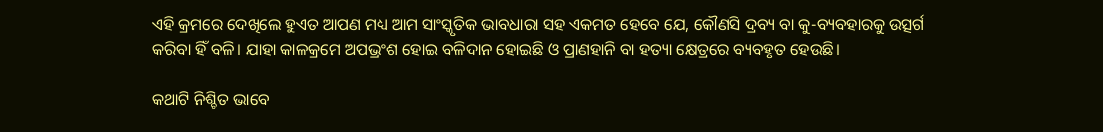ଏହି କ୍ରମରେ ଦେଖିଲେ ହୁଏତ ଆପଣ ମଧ୍ୟ ଆମ ସାଂସ୍କୃତିକ ଭାବଧାରା ସହ ଏକମତ ହେବେ ଯେ, କୌଣସି ଦ୍ରବ୍ୟ ବା କୁ-ବ୍ୟବହାରକୁ ଉତ୍ସର୍ଗ କରିବା ହିଁ ବଳି। ଯାହା କାଳକ୍ରମେ ଅପଭ୍ରଂଶ ହୋଇ ବଳିଦାନ ହୋଇଛି ଓ ପ୍ରାଣହାନି ବା ହତ୍ୟା କ୍ଷେତ୍ରରେ ବ୍ୟବହୃତ ହେଉଛି।

କଥାଟି ନିଶ୍ଚିତ ଭାବେ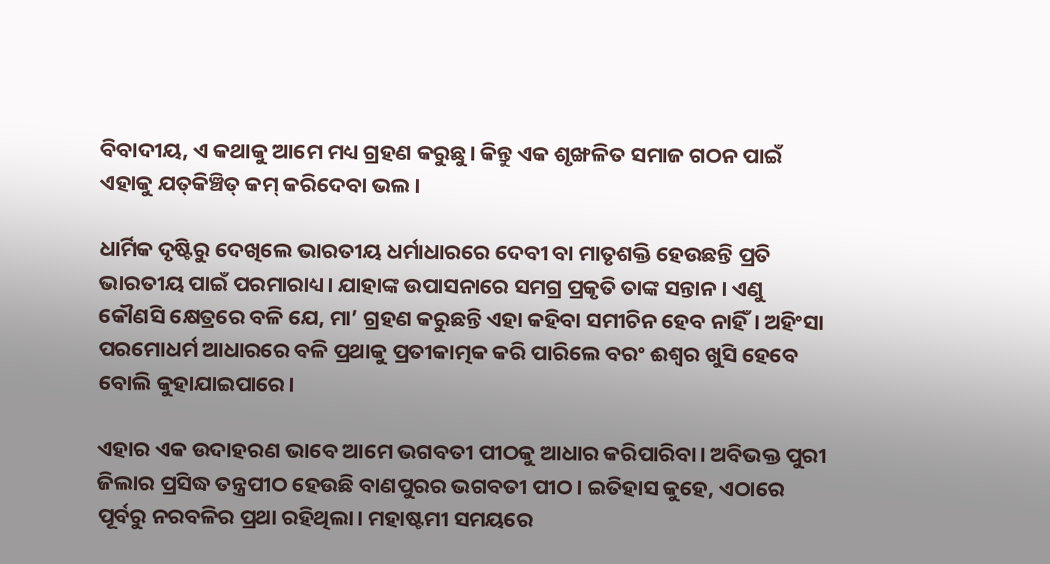ବିବାଦୀୟ, ଏ କଥାକୁ ଆମେ ମଧ୍ୟ ଗ୍ରହଣ କରୁଛୁ। କିନ୍ତୁ ଏକ ଶୃଙ୍ଖଳିତ ସମାଜ ଗଠନ ପାଇଁ ଏହାକୁ ଯତ୍‌କିଞ୍ଚିତ୍‌ କମ୍‌ କରିଦେବା ଭଲ।

ଧାର୍ମିକ ଦୃଷ୍ଟିରୁ ଦେଖିଲେ ଭାରତୀୟ ଧର୍ମାଧାରରେ ଦେବୀ ବା ମାତୃଶକ୍ତି ହେଉଛନ୍ତି ପ୍ରତି ଭାରତୀୟ ପାଇଁ ପରମାରାଧ୍ୟ। ଯାହାଙ୍କ ଉପାସନାରେ ସମଗ୍ର ପ୍ରକୃତି ତାଙ୍କ ସନ୍ତାନ । ଏଣୁ କୌଣସି କ୍ଷେତ୍ରରେ ବଳି ଯେ, ମା’ ଗ୍ରହଣ କରୁଛନ୍ତି ଏହା କହିବା ସମୀଚିନ ହେବ ନାହିଁ। ଅହିଂସା ପରମୋଧର୍ମ ଆଧାରରେ ବଳି ପ୍ରଥାକୁ ପ୍ରତୀକାତ୍ମକ କରି ପାରିଲେ ବରଂ ଈଶ୍ୱର ଖୁସି ହେବେ ବୋଲି କୁହାଯାଇପାରେ।

ଏହାର ଏକ ଉଦାହରଣ ଭାବେ ଆମେ ଭଗବତୀ ପୀଠକୁ ଆଧାର କରିପାରିବା। ଅବିଭକ୍ତ ପୁରୀ ଜିଲାର ପ୍ରସିଦ୍ଧ ତନ୍ତ୍ରପୀଠ ହେଉଛି ବାଣପୁରର ଭଗବତୀ ପୀଠ। ଇତିହାସ କୁହେ, ଏଠାରେ ପୂର୍ବରୁ ନରବଳିର ପ୍ରଥା ରହିଥିଲା। ମହାଷ୍ଟମୀ ସମୟରେ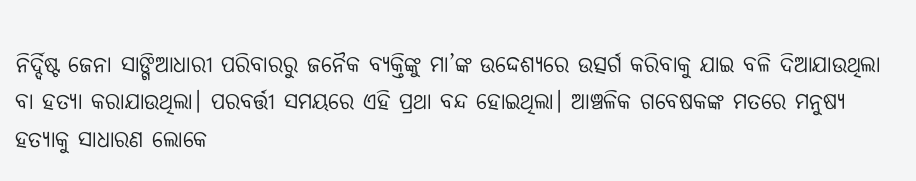ନିର୍ଦ୍ଦିଷ୍ଟ ଜେନା ସାଙ୍ଗିଆଧାରୀ ପରିବାରରୁ ଜନୈକ ବ୍ୟକ୍ତିଙ୍କୁ ମା’ଙ୍କ ଉଦ୍ଦେଶ୍ୟରେ ଉତ୍ସର୍ଗ କରିବାକୁ ଯାଇ ବଳି ଦିଆଯାଉଥିଲା ବା ହତ୍ୟା କରାଯାଉଥିଲା। ପରବର୍ତ୍ତୀ ସମୟରେ ଏହି ପ୍ରଥା ବନ୍ଦ ହୋଇଥିଲା। ଆଞ୍ଚଳିକ ଗବେଷକଙ୍କ ମତରେ ମନୁଷ୍ୟ ହତ୍ୟାକୁ ସାଧାରଣ ଲୋକେ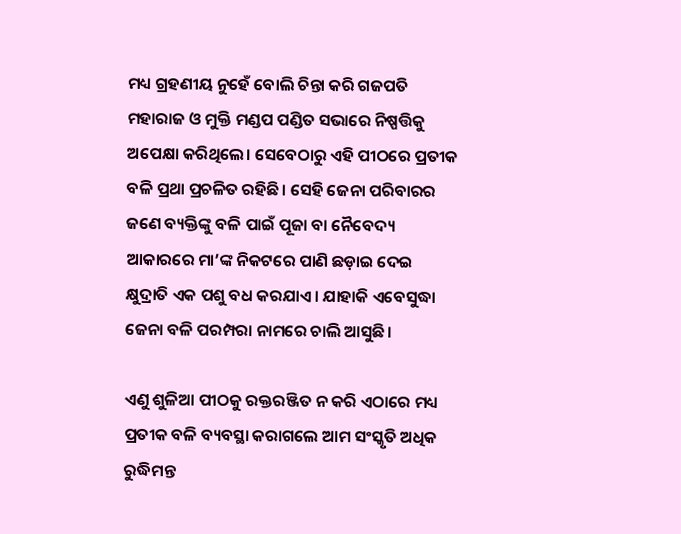ମଧ୍ୟ ଗ୍ରହଣୀୟ ନୁହେଁ ବୋଲି ଚିନ୍ତା କରି ଗଜପତି ମହାରାଜ ଓ ମୁକ୍ତି ମଣ୍ଡପ ପଣ୍ଡିତ ସଭାରେ ନିଷ୍ପତ୍ତିକୁ ଅପେକ୍ଷା କରିଥିଲେ। ସେବେଠାରୁ ଏହି ପୀଠରେ ପ୍ରତୀକ ବଳି ପ୍ରଥା ପ୍ରଚଳିତ ରହିଛି। ସେହି ଜେନା ପରିବାରର ଜଣେ ବ୍ୟକ୍ତିଙ୍କୁ ବଳି ପାଇଁ ପୂଜା ବା ନୈବେଦ୍ୟ ଆକାରରେ ମା’ଙ୍କ ନିକଟରେ ପାଣି ଛଡ଼ାଇ ଦେଇ କ୍ଷୁଦ୍ରାତି ଏକ ପଶୁ ବଧ କରଯାଏ। ଯାହାକି ଏବେସୁଦ୍ଧା ଜେନା ବଳି ପରମ୍ପରା ନାମରେ ଚାଲି ଆସୁଛି।

ଏଣୁ ଶୁଳିଆ ପୀଠକୁ ରକ୍ତରଞ୍ଜିତ ନ କରି ଏଠାରେ ମଧ୍ୟ ପ୍ରତୀକ ବଳି ବ୍ୟବସ୍ଥା କରାଗଲେ ଆମ ସଂସ୍କୃତି ଅଧିକ ରୁଦ୍ଧିମନ୍ତ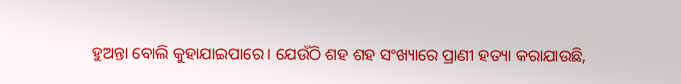ହୁଅନ୍ତା ବୋଲି କୁହାଯାଇପାରେ। ଯେଉଁଠି ଶହ ଶହ ସଂଖ୍ୟାରେ ପ୍ରାଣୀ ହତ୍ୟା କରାଯାଉଛି,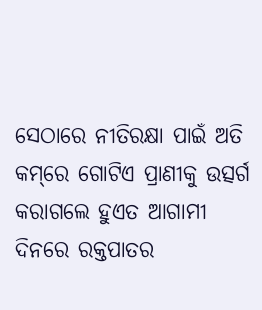ସେଠାରେ ନୀତିରକ୍ଷା ପାଇଁ ଅତି କମ୍‌ରେ ଗୋଟିଏ ପ୍ରାଣୀକୁ ଉତ୍ସର୍ଗ କରାଗଲେ ହୁଏତ ଆଗାମୀ ଦିନରେ ରକ୍ତପାତର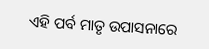ଏହି ପର୍ବ ମାତୃ ଉପାସନାରେ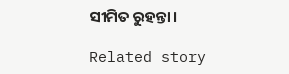ସୀମିତ ରୁହନ୍ତା।

Related story